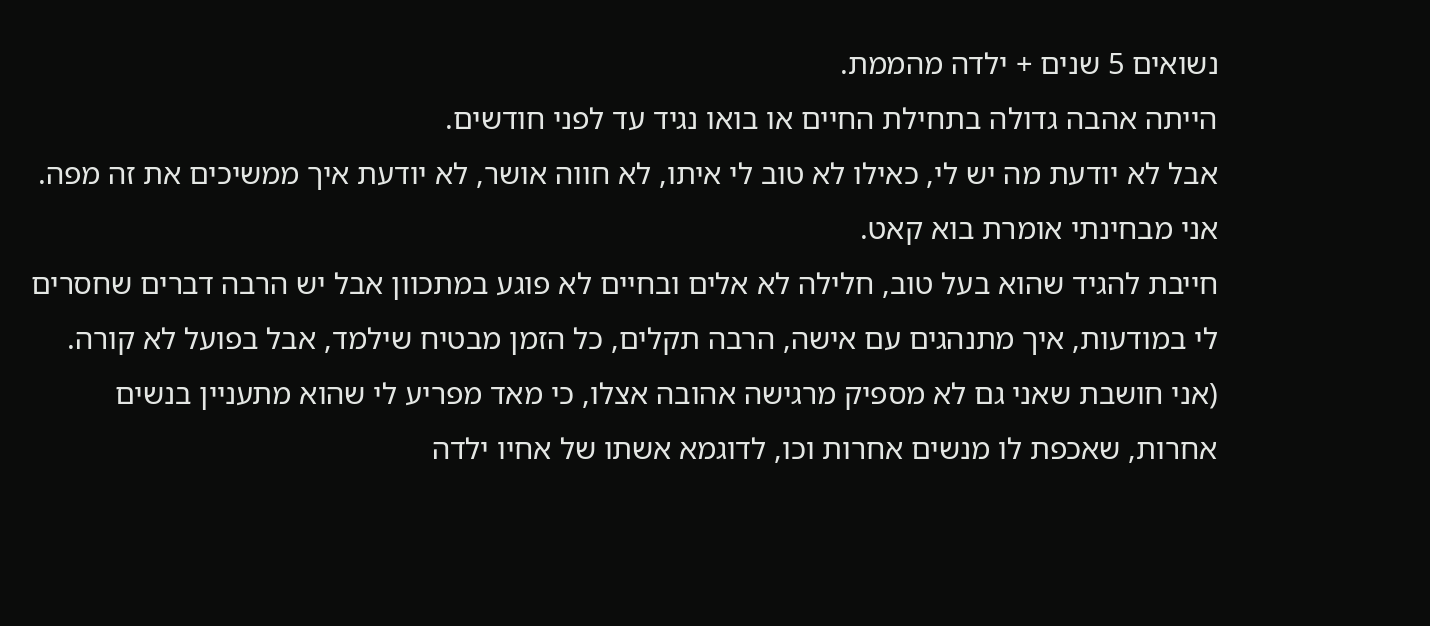נשואים 5 שנים + ילדה מהממת.
הייתה אהבה גדולה בתחילת החיים או בואו נגיד עד לפני חודשים.
אבל לא יודעת מה יש לי, כאילו לא טוב לי איתו, לא חווה אושר, לא יודעת איך ממשיכים את זה מפה. אני מבחינתי אומרת בוא קאט.
חייבת להגיד שהוא בעל טוב, חלילה לא אלים ובחיים לא פוגע במתכוון אבל יש הרבה דברים שחסרים לי במודעות, איך מתנהגים עם אישה, הרבה תקלים, כל הזמן מבטיח שילמד, אבל בפועל לא קורה.
(אני חושבת שאני גם לא מספיק מרגישה אהובה אצלו, כי מאד מפריע לי שהוא מתעניין בנשים אחרות, שאכפת לו מנשים אחרות וכו, לדוגמא אשתו של אחיו ילדה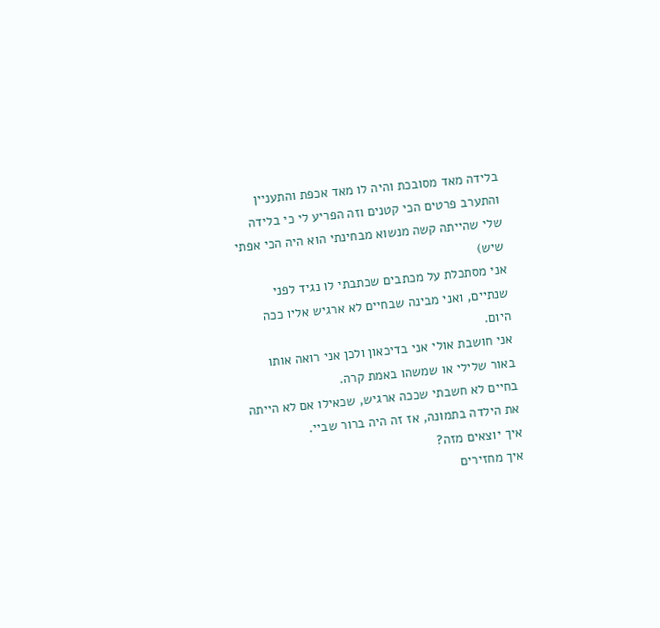בלידה מאד מסובכת והיה לו מאד אכפת והתעניין והתערב פרטים הכי קטנים וזה הפריע לי כי בלידה שלי שהייתה קשה מנשוא מבחינתי הוא היה הכי אפתי שיש)
אני מסתכלת על מכתבים שכתבתי לו נגיד לפני שנתיים, ואני מבינה שבחיים לא ארגיש אליו ככה היום.
אני חושבת אולי אני בדיכאון ולכן אני רואה אותו באור שלילי או שמשהו באמת קרה.
בחיים לא חשבתי שככה ארגיש, שכאילו אם לא הייתה את הילדה בתמונה, אז זה היה ברור שביי.
איך יוצאים מזה?
איך מחזירים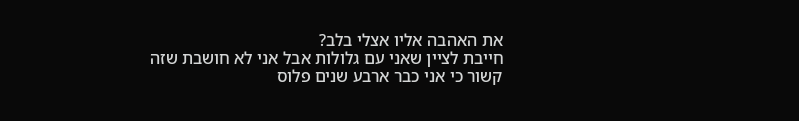את האהבה אליו אצלי בלב?
חייבת לציין שאני עם גלולות אבל אני לא חושבת שזה קשור כי אני כבר ארבע שנים פלוס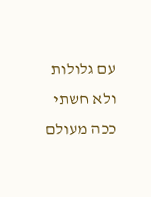עם גלולות ולא חשתי ככה מעולם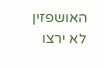האושפזין לא ירצו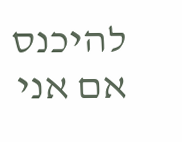להיכנס אם אני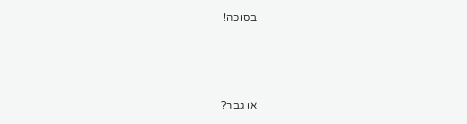בסוכה!



או גבר?